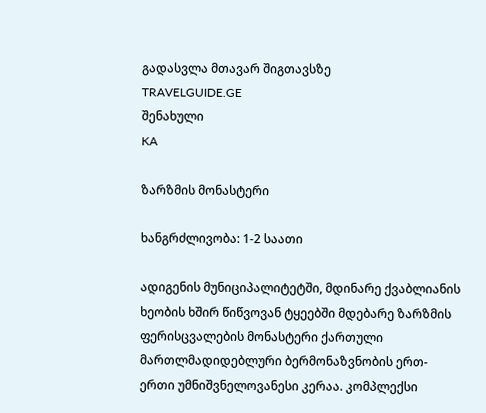გადასვლა მთავარ შიგთავსზე
TRAVELGUIDE.GE
შენახული
KA

ზარზმის მონასტერი

ხანგრძლივობა: 1-2 საათი

ადიგენის მუნიციპალიტეტში, მდინარე ქვაბლიანის ხეობის ხშირ წიწვოვან ტყეებში მდებარე ზარზმის ფერისცვალების მონასტერი ქართული მართლმადიდებლური ბერმონაზვნობის ერთ-ერთი უმნიშვნელოვანესი კერაა. კომპლექსი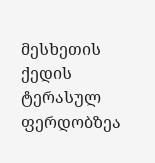მესხეთის ქედის ტერასულ ფერდობზეა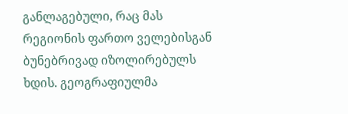განლაგებული, რაც მას რეგიონის ფართო ველებისგან ბუნებრივად იზოლირებულს ხდის. გეოგრაფიულმა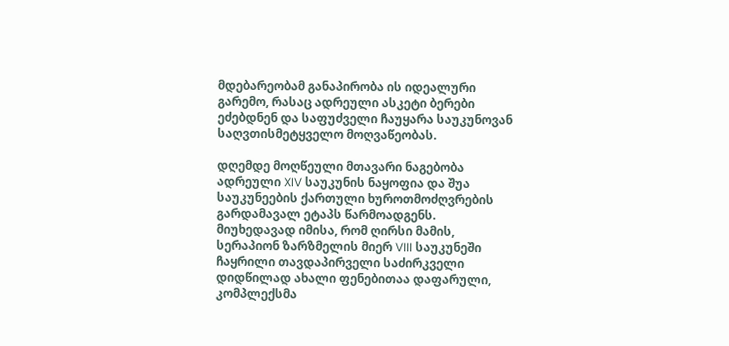მდებარეობამ განაპირობა ის იდეალური გარემო, რასაც ადრეული ასკეტი ბერები ეძებდნენ და საფუძველი ჩაუყარა საუკუნოვან საღვთისმეტყველო მოღვაწეობას.

დღემდე მოღწეული მთავარი ნაგებობა ადრეული XIV საუკუნის ნაყოფია და შუა საუკუნეების ქართული ხუროთმოძღვრების გარდამავალ ეტაპს წარმოადგენს. მიუხედავად იმისა, რომ ღირსი მამის, სერაპიონ ზარზმელის მიერ VIII საუკუნეში ჩაყრილი თავდაპირველი საძირკველი დიდწილად ახალი ფენებითაა დაფარული, კომპლექსმა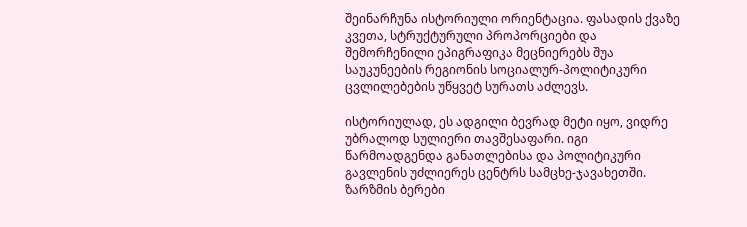შეინარჩუნა ისტორიული ორიენტაცია. ფასადის ქვაზე კვეთა, სტრუქტურული პროპორციები და შემორჩენილი ეპიგრაფიკა მეცნიერებს შუა საუკუნეების რეგიონის სოციალურ-პოლიტიკური ცვლილებების უწყვეტ სურათს აძლევს.

ისტორიულად, ეს ადგილი ბევრად მეტი იყო, ვიდრე უბრალოდ სულიერი თავშესაფარი. იგი წარმოადგენდა განათლებისა და პოლიტიკური გავლენის უძლიერეს ცენტრს სამცხე-ჯავახეთში. ზარზმის ბერები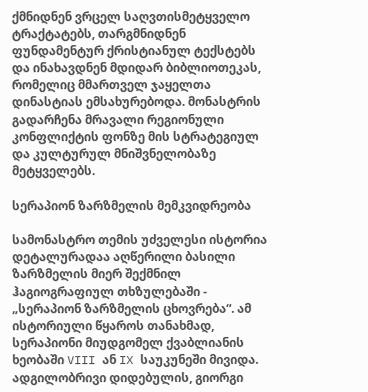ქმნიდნენ ვრცელ საღვთისმეტყველო ტრაქტატებს, თარგმნიდნენ ფუნდამენტურ ქრისტიანულ ტექსტებს და ინახავდნენ მდიდარ ბიბლიოთეკას, რომელიც მმართველ ჯაყელთა დინასტიას ემსახურებოდა. მონასტრის გადარჩენა მრავალი რეგიონული კონფლიქტის ფონზე მის სტრატეგიულ და კულტურულ მნიშვნელობაზე მეტყველებს.

სერაპიონ ზარზმელის მემკვიდრეობა

სამონასტრო თემის უძველესი ისტორია დეტალურადაა აღწერილი ბასილი ზარზმელის მიერ შექმნილ ჰაგიოგრაფიულ თხზულებაში - „სერაპიონ ზარზმელის ცხოვრება“. ამ ისტორიული წყაროს თანახმად, სერაპიონი მიუდგომელ ქვაბლიანის ხეობაში VIII ან IX საუკუნეში მივიდა. ადგილობრივი დიდებულის, გიორგი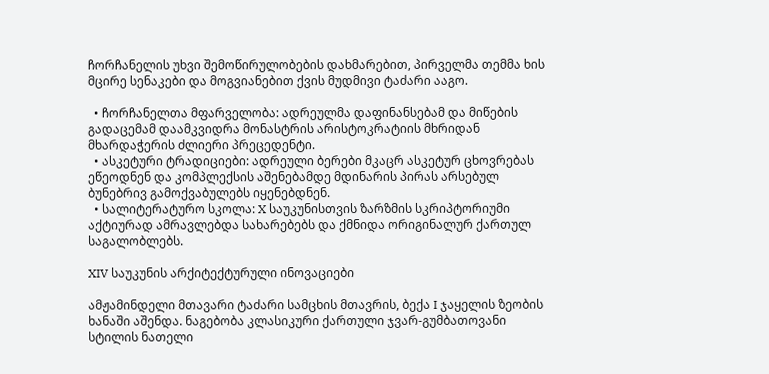ჩორჩანელის უხვი შემოწირულობების დახმარებით, პირველმა თემმა ხის მცირე სენაკები და მოგვიანებით ქვის მუდმივი ტაძარი ააგო.

  • ჩორჩანელთა მფარველობა: ადრეულმა დაფინანსებამ და მიწების გადაცემამ დაამკვიდრა მონასტრის არისტოკრატიის მხრიდან მხარდაჭერის ძლიერი პრეცედენტი.
  • ასკეტური ტრადიციები: ადრეული ბერები მკაცრ ასკეტურ ცხოვრებას ეწეოდნენ და კომპლექსის აშენებამდე მდინარის პირას არსებულ ბუნებრივ გამოქვაბულებს იყენებდნენ.
  • სალიტერატურო სკოლა: X საუკუნისთვის ზარზმის სკრიპტორიუმი აქტიურად ამრავლებდა სახარებებს და ქმნიდა ორიგინალურ ქართულ საგალობლებს.

XIV საუკუნის არქიტექტურული ინოვაციები

ამჟამინდელი მთავარი ტაძარი სამცხის მთავრის, ბექა I ჯაყელის ზეობის ხანაში აშენდა. ნაგებობა კლასიკური ქართული ჯვარ-გუმბათოვანი სტილის ნათელი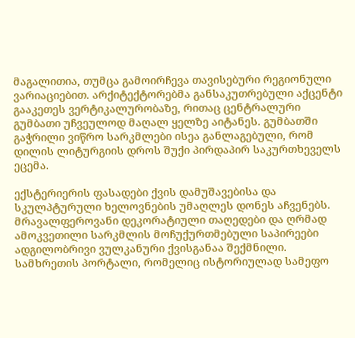მაგალითია, თუმცა გამოირჩევა თავისებური რეგიონული ვარიაციებით. არქიტექტორებმა განსაკუთრებული აქცენტი გააკეთეს ვერტიკალურობაზე, რითაც ცენტრალური გუმბათი უჩვეულოდ მაღალ ყელზე აიტანეს. გუმბათში გაჭრილი ვიწრო სარკმლები ისეა განლაგებული, რომ დილის ლიტურგიის დროს შუქი პირდაპირ საკურთხეველს ეცემა.

ექსტერიერის ფასადები ქვის დამუშავებისა და სკულპტურული ხელოვნების უმაღლეს დონეს აჩვენებს. მრავალფეროვანი დეკორატიული თაღედები და ღრმად ამოკვეთილი სარკმლის მოჩუქურთმებული საპირეები ადგილობრივი ვულკანური ქვისგანაა შექმნილი. სამხრეთის პორტალი, რომელიც ისტორიულად სამეფო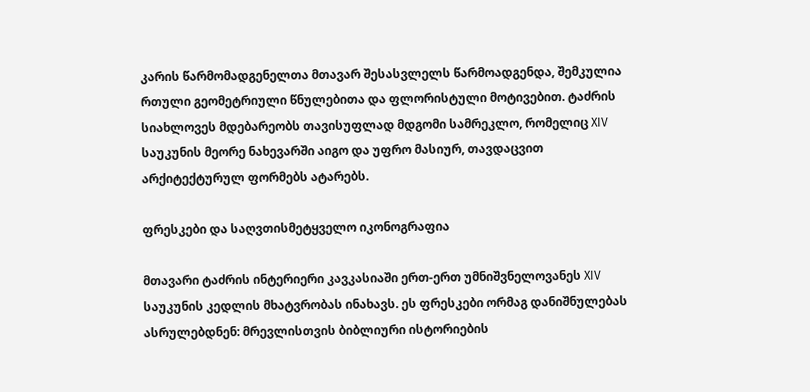კარის წარმომადგენელთა მთავარ შესასვლელს წარმოადგენდა, შემკულია რთული გეომეტრიული წნულებითა და ფლორისტული მოტივებით. ტაძრის სიახლოვეს მდებარეობს თავისუფლად მდგომი სამრეკლო, რომელიც XIV საუკუნის მეორე ნახევარში აიგო და უფრო მასიურ, თავდაცვით არქიტექტურულ ფორმებს ატარებს.

ფრესკები და საღვთისმეტყველო იკონოგრაფია

მთავარი ტაძრის ინტერიერი კავკასიაში ერთ-ერთ უმნიშვნელოვანეს XIV საუკუნის კედლის მხატვრობას ინახავს. ეს ფრესკები ორმაგ დანიშნულებას ასრულებდნენ: მრევლისთვის ბიბლიური ისტორიების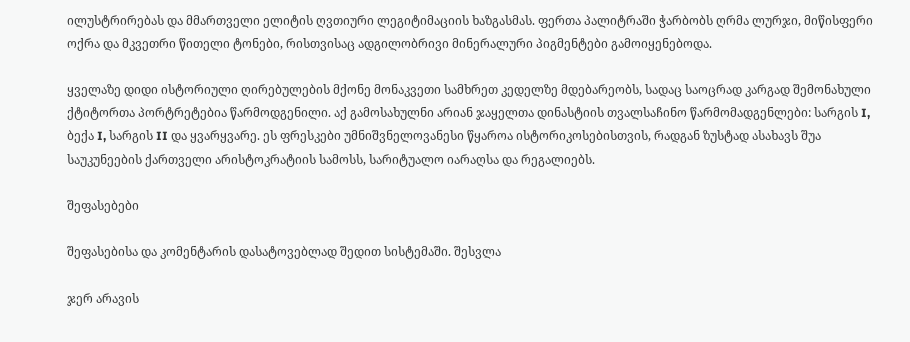ილუსტრირებას და მმართველი ელიტის ღვთიური ლეგიტიმაციის ხაზგასმას. ფერთა პალიტრაში ჭარბობს ღრმა ლურჯი, მიწისფერი ოქრა და მკვეთრი წითელი ტონები, რისთვისაც ადგილობრივი მინერალური პიგმენტები გამოიყენებოდა.

ყველაზე დიდი ისტორიული ღირებულების მქონე მონაკვეთი სამხრეთ კედელზე მდებარეობს, სადაც საოცრად კარგად შემონახული ქტიტორთა პორტრეტებია წარმოდგენილი. აქ გამოსახულნი არიან ჯაყელთა დინასტიის თვალსაჩინო წარმომადგენლები: სარგის I, ბექა I, სარგის II და ყვარყვარე. ეს ფრესკები უმნიშვნელოვანესი წყაროა ისტორიკოსებისთვის, რადგან ზუსტად ასახავს შუა საუკუნეების ქართველი არისტოკრატიის სამოსს, სარიტუალო იარაღსა და რეგალიებს.

შეფასებები

შეფასებისა და კომენტარის დასატოვებლად შედით სისტემაში. შესვლა

ჯერ არავის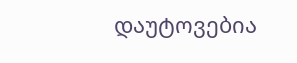დაუტოვებია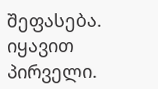შეფასება. იყავით პირველი.